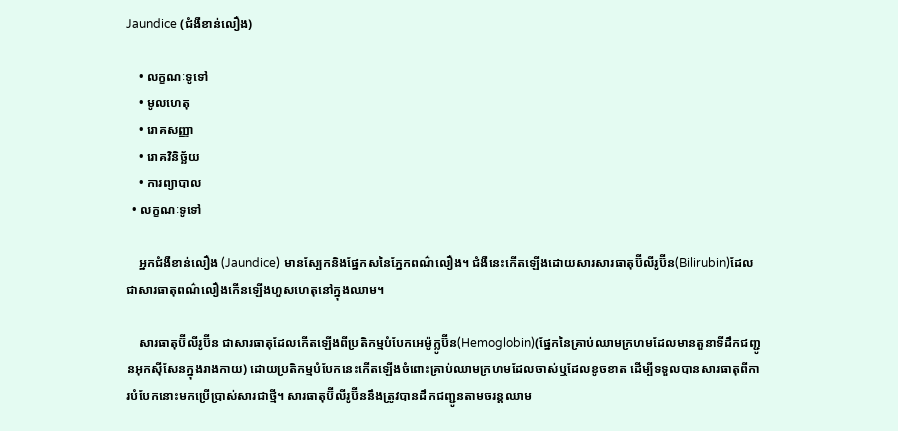Jaundice (ជំងឺខាន់លឿង)

    • លក្ខណៈទូទៅ
    • មូលហេតុ
    • រោគសញ្ញា
    • រោគវិនិច្ឆ័យ
    • ការព្យាបាល
  • លក្ខណៈទូទៅ

    អ្នកជំងឺខាន់លឿង (Jaundice) មានស្បែកនិងផ្នែកសនៃភ្នែកពណ៌លឿង។ ជំងឺនេះកើតឡើងដោយសារសារធាតុប៊ីលីរូប៊ីន(Bilirubin)ដែលជាសារធាតុពណ៌លឿងកើនឡើងហួសហេតុនៅក្នុងឈាម។

    សារធាតុប៊ីលីរូប៊ីន ជាសារធាតុដែលកើតឡើងពីប្រតិកម្មបំបែកអេម៉ូក្លូប៊ីន(Hemoglobin)(ផ្នែកនៃគ្រាប់ឈាមក្រហមដែលមានតួនាទីដឹកជញ្ជូនអុកស៊ីសែនក្នុងរាងកាយ) ដោយប្រតិកម្មបំបែកនេះកើតឡើងចំពោះគ្រាប់ឈាមក្រហមដែលចាស់ឬដែលខូចខាត ដើម្បីទទួលបានសារធាតុពីការបំបែកនោះមកប្រើប្រាស់សារជាថ្មី។ សារធាតុប៊ីលីរូប៊ីននឹងត្រូវបានដឹកជញ្ជូនតាមចរន្តឈាម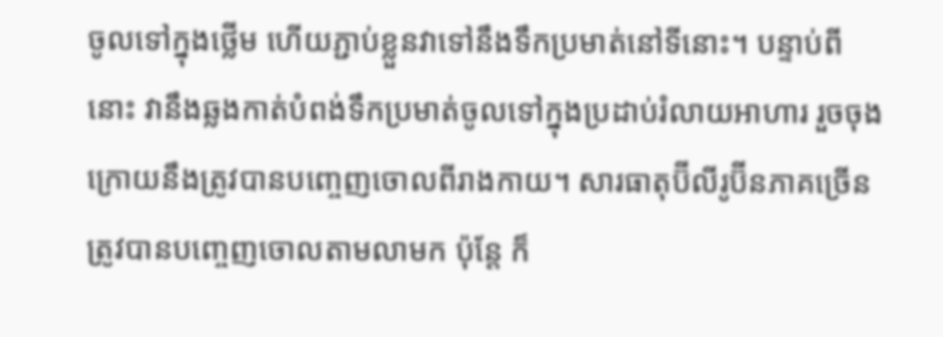ចូលទៅក្នុងថ្លើម ហើយភ្ជាប់ខ្លួនវាទៅនឹងទឹកប្រមាត់នៅទីនោះ។ បន្ទាប់ពីនោះ វានឹងឆ្លងកាត់បំពង់ទឹកប្រមាត់ចូលទៅក្នុងប្រដាប់រំលាយអាហារ រួចចុងក្រោយនឹងត្រូវបានបញ្ចេញចោលពីរាងកាយ។ សារធាតុប៊ីលីរូប៊ីនភាគច្រើនត្រូវបានបញ្ចេញចោលតាមលាមក ប៉ុន្តែ ក៏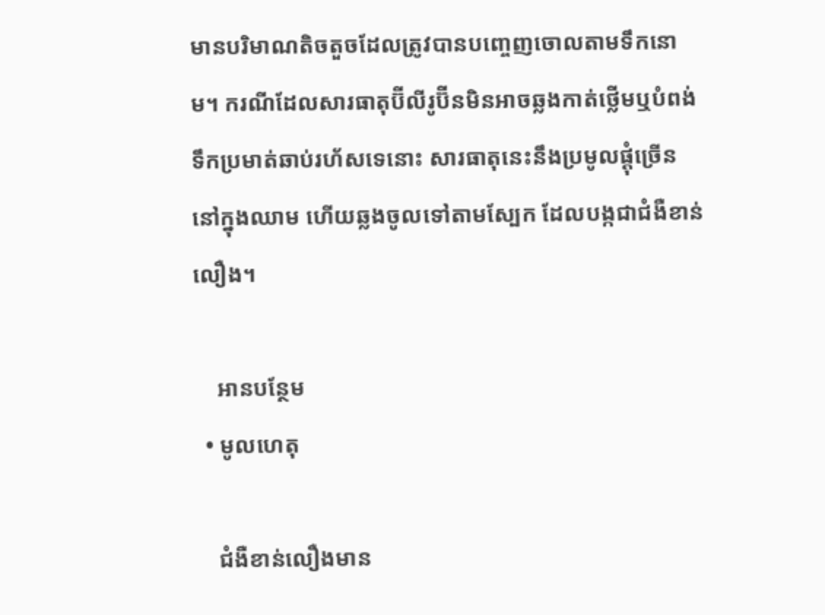មានបរិមាណតិចតួចដែលត្រូវបានបញ្ចេញចោលតាមទឹកនោម។ ករណីដែលសារធាតុប៊ីលីរូប៊ីនមិនអាចឆ្លងកាត់ថ្លើមឬបំពង់ទឹកប្រមាត់ឆាប់រហ័សទេនោះ សារធាតុនេះនឹងប្រមូលផ្ដុំច្រើននៅក្នុងឈាម ហើយឆ្លងចូលទៅតាមស្បែក ដែលបង្កជាជំងឺខាន់លឿង។

    អានបន្ថែម
  • មូលហេតុ

    ជំងឺខាន់លឿងមាន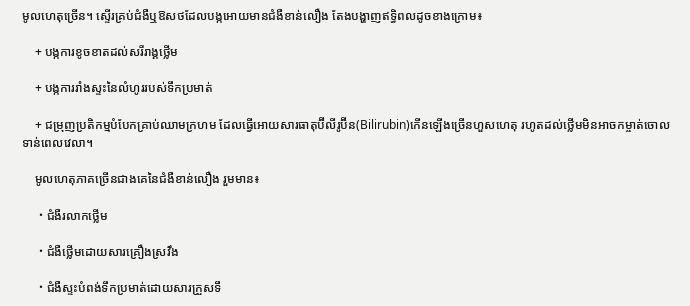មូលហេតុច្រើន។ ស្ទើរគ្រប់ជំងឺឬឱសថដែលបង្កអោយមានជំងឺខាន់លឿង តែងបង្ហាញឥទ្ធិពលដូចខាងក្រោម៖

    + បង្កការខូចខាតដល់សរីរាង្គថ្លើម

    + បង្កការរាំងស្ទះនៃលំហូររបស់ទឹកប្រមាត់

    + ជម្រុញប្រតិកម្មបំបែកគ្រាប់ឈាមក្រហម ដែលធ្វើអោយសារធាតុប៊ីលីរូប៊ីន(Bilirubin)កើនឡើងច្រើនហួសហេតុ រហូតដល់ថ្លើមមិនអាចកម្ចាត់ចោលទាន់ពេលវេលា។

    មូលហេតុភាគច្រើនជាងគេនៃជំងឺខាន់លឿង រួមមាន៖

    ・ជំងឺរលាកថ្លើម

    ・ជំងឺថ្លើមដោយសារគ្រឿងស្រវឹង

    ・ជំងឺស្ទះបំពង់ទឹកប្រមាត់ដោយសារក្រួសទឹ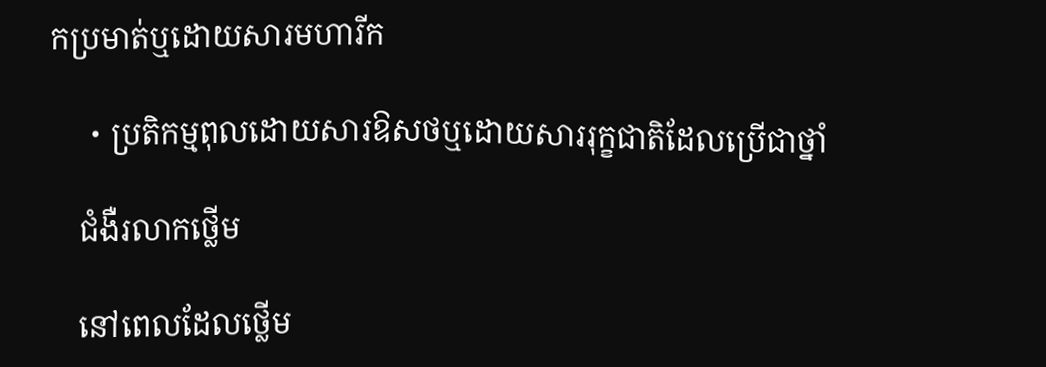កប្រមាត់ឬដោយសារមហារីក

    ・ប្រតិកម្មពុលដោយសារឱសថឬដោយសាររុក្ខជាតិដែលប្រើជាថ្នាំ

    ជំងឺរលាកថ្លើម

    នៅពេលដែលថ្លើម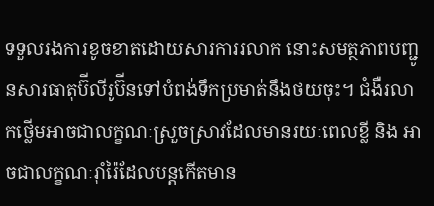ទទួលរងការខូចខាតដោយសារការរលាក នោះសមត្ថភាពបញ្ជូនសារធាតុប៊ីលីរូប៊ីនទៅបំពង់ទឹកប្រមាត់នឹងថយចុះ។ ជំងឺរលាកថ្លើមអាចជាលក្ខណៈស្រួចស្រាវដែលមានរយៈពេលខ្លី និង អាចជាលក្ខណៈរ៉ាំរ៉ៃដែលបន្តកើតមាន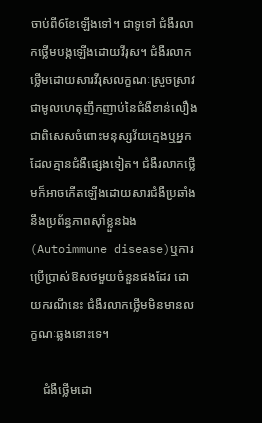ចាប់ពី6ខែឡើងទៅ។ ជាទូទៅ ជំងឺរលាកថ្លើមបង្កឡើងដោយវីរុស។ ជំងឺរលាកថ្លើមដោយសារវីរុសលក្ខណៈស្រួចស្រាវជាមូលហេតុញឹកញាប់នៃជំងឺខាន់លឿង ជាពិសេសចំពោះមនុស្សវ័យក្មេងឬអ្នកដែលគ្មានជំងឺផ្សេងទៀត។ ជំងឺរលាកថ្លើមក៏អាចកើតឡើងដោយសារជំងឺប្រឆាំងនឹងប្រព័ន្ធភាពស៊ាំខ្លួនឯង(Autoimmune disease)ឬការប្រើប្រាស់ឱសថមួយចំនួនផងដែរ ដោយករណីនេះ ជំងឺរលាកថ្លើមមិនមានលក្ខណៈឆ្លងនោះទេ។

    ជំងឺថ្លើមដោ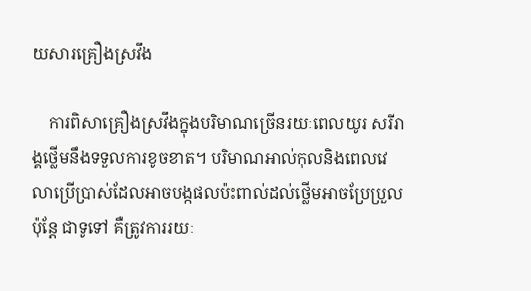យសារគ្រឿងស្រវឹង

    ការពិសាគ្រឿងស្រវឹងក្នុងបរិមាណច្រើនរយៈពេលយូរ សរីរាង្គថ្លើមនឹងទទួលការខូចខាត។ បរិមាណអាល់កុលនិងពេលវេលាប្រើប្រាស់ដែលអាចបង្កផលប៉ះពាល់ដល់ថ្លើមអាចប្រែប្រួល ប៉ុន្តែ ជាទូទៅ គឺត្រូវការរយៈ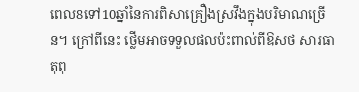ពេល8ទៅ10ឆ្នាំនៃការពិសាគ្រឿងស្រវឹងក្នុងបរិមាណច្រើន។ ក្រៅពីនេះ ថ្លើមអាចទទួលផលប៉ះពាល់ពីឱសថ សារធាតុពុ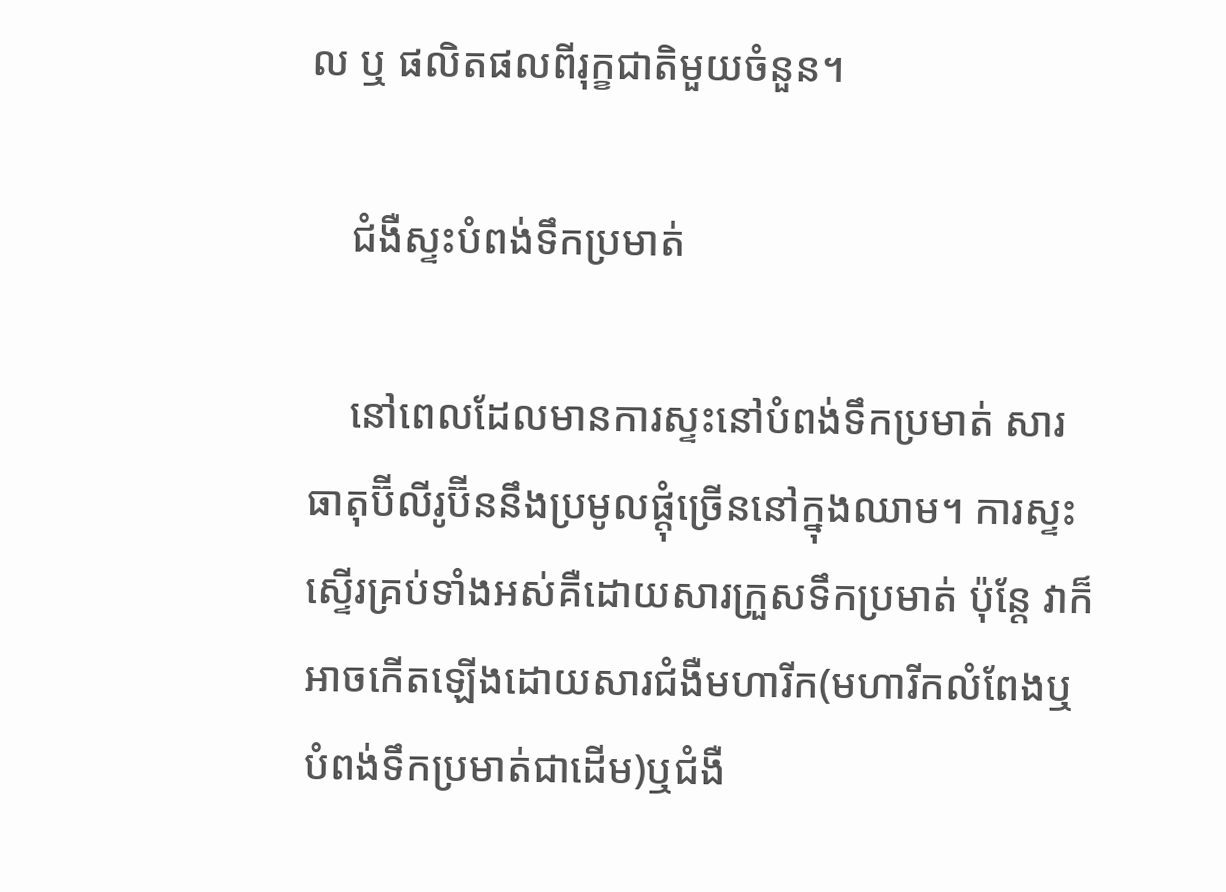ល ឬ ផលិតផលពីរុក្ខជាតិមួយចំនួន។

    ជំងឺស្ទះបំពង់ទឹកប្រមាត់

    នៅពេលដែលមានការស្ទះនៅបំពង់ទឹកប្រមាត់ សារធាតុប៊ីលីរូប៊ីននឹងប្រមូលផ្ដុំច្រើននៅក្នុងឈាម។ ការស្ទះស្ទើរគ្រប់ទាំងអស់គឺដោយសារក្រួសទឹកប្រមាត់ ប៉ុន្តែ វាក៏អាចកើតឡើងដោយសារជំងឺមហារីក(មហារីកលំពែងឬបំពង់ទឹកប្រមាត់ជាដើម)ឬជំងឺ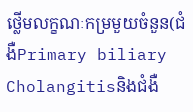ថ្លើមលក្ខណៈកម្រមួយចំនួន(ជំងឺPrimary biliary Cholangitisនិងជំងឺ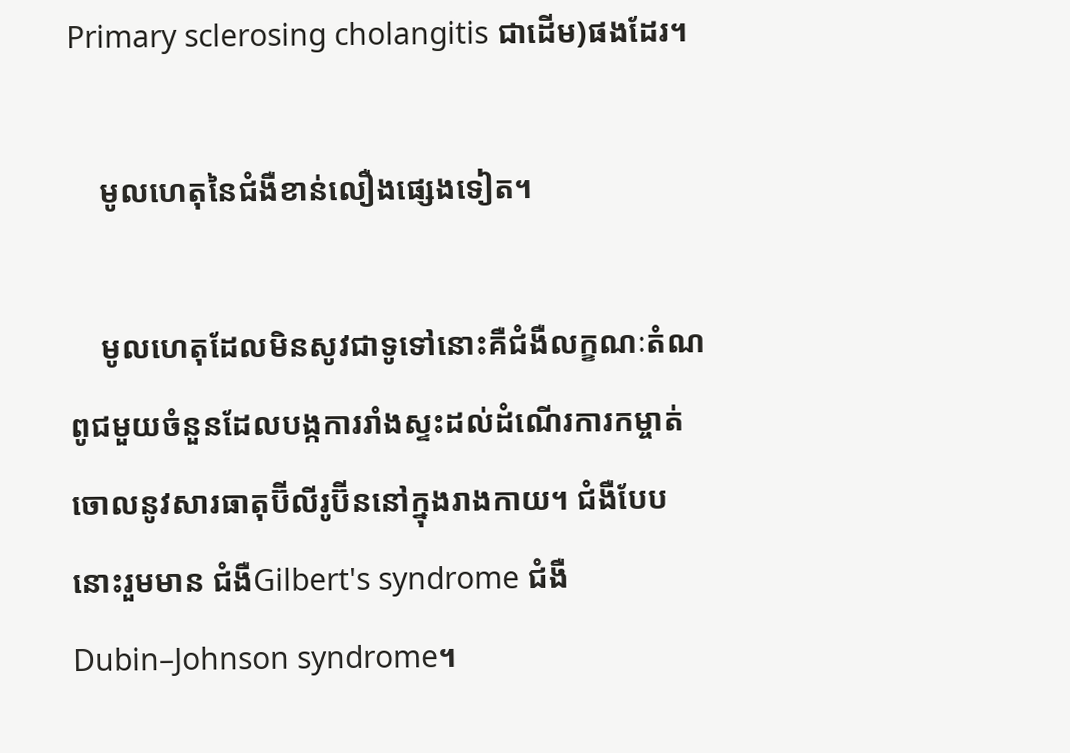Primary sclerosing cholangitis ជាដើម)ផងដែរ។

    មូលហេតុនៃជំងឺខាន់លឿងផ្សេងទៀត។

    មូលហេតុដែលមិនសូវជាទូទៅនោះគឺជំងឺលក្ខណៈតំណពូជមួយចំនួនដែលបង្កការរាំងស្ទះដល់ដំណើរការកម្ចាត់ចោលនូវសារធាតុប៊ីលីរូប៊ីននៅក្នុងរាងកាយ។ ជំងឺបែបនោះរួមមាន ជំងឺGilbert's syndrome ជំងឺDubin–Johnson syndrome។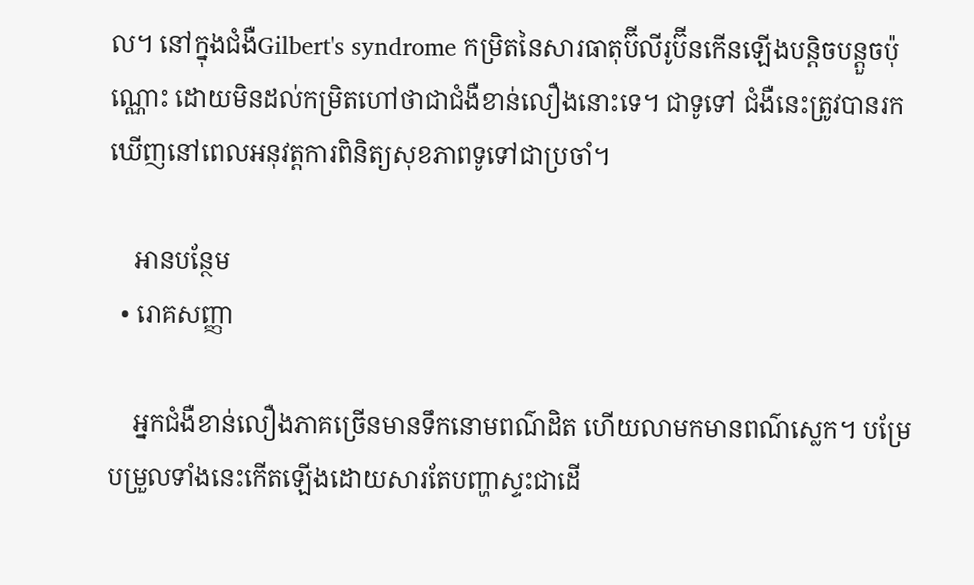ល។ នៅក្នុងជំងឺGilbert's syndrome កម្រិតនៃសារធាតុប៊ីលីរូប៊ីនកើនឡើងបន្តិចបន្តួចប៉ុណ្ណោះ ដោយមិនដល់កម្រិតហៅថាជាជំងឺខាន់លឿងនោះទេ។ ជាទូទៅ ជំងឺនេះត្រូវបានរកឃើញនៅពេលអនុវត្តការពិនិត្យសុខភាពទូទៅជាប្រចាំ។

    អានបន្ថែម
  • រោគសញ្ញា

    អ្នកជំងឺខាន់លឿងភាគច្រើនមានទឹកនោមពណ៌ដិត ហើយលាមកមានពណ៌ស្លេក។ បម្រែបម្រួលទាំងនេះកើតឡើងដោយសារតែបញ្ហាស្ទះជាដើ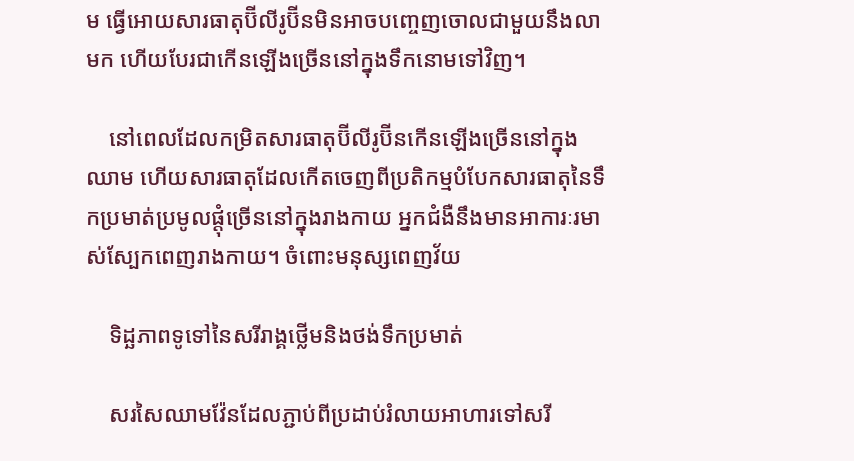ម ធ្វើអោយសារធាតុប៊ីលីរូប៊ីនមិនអាចបញ្ចេញចោលជាមួយនឹងលាមក ហើយបែរជាកើនឡើងច្រើននៅក្នុងទឹកនោមទៅវិញ។

    នៅពេលដែលកម្រិតសារធាតុប៊ីលីរូប៊ីនកើនឡើងច្រើននៅក្នុងឈាម ហើយសារធាតុដែលកើតចេញពីប្រតិកម្មបំបែកសារធាតុនៃទឹកប្រមាត់ប្រមូលផ្ដុំច្រើននៅក្នុងរាងកាយ អ្នកជំងឺនឹងមានអាការៈរមាស់ស្បែកពេញរាងកាយ។ ចំពោះមនុស្សពេញវ័យ

    ទិដ្ឆភាពទូទៅនៃសរីរាង្គថ្លើមនិងថង់ទឹកប្រមាត់

    សរសៃឈាមវ៉ែនដែលភ្ជាប់ពីប្រដាប់រំលាយអាហារទៅសរី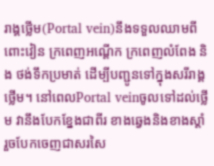រាង្គថ្លើម(Portal vein)នឹងទទួលឈាមពីពោះវៀន ក្រពេញអណ្ដើក ក្រពេញលំពែង និង ថង់ទឹកប្រមាត់ ដើម្បីបញ្ជូនទៅក្នុងសរីរាង្គថ្លើម។ នៅពេលPortal veinចូលទៅដល់ថ្លើម វានឹងបែកខ្នែងជាពីរ ខាងឆ្វេងនិងខាងស្ដាំ រួចបែកចេញជាសរសៃ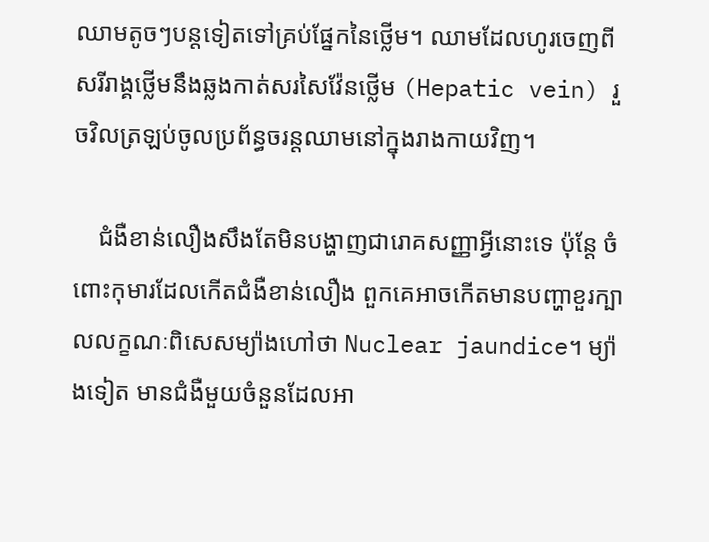ឈាមតូចៗបន្តទៀតទៅគ្រប់ផ្នែកនៃថ្លើម។ ឈាមដែលហូរចេញពីសរីរាង្គថ្លើមនឹងឆ្លងកាត់សរសៃវ៉ែនថ្លើម (Hepatic vein) រួចវិលត្រឡប់ចូលប្រព័ន្ធចរន្តឈាមនៅក្នុងរាងកាយវិញ។

    ជំងឺខាន់លឿងសឹងតែមិនបង្ហាញជារោគសញ្ញាអ្វីនោះទេ ប៉ុន្តែ ចំពោះកុមារដែលកើតជំងឺខាន់លឿង ពួកគេអាចកើតមានបញ្ហាខួរក្បាលលក្ខណៈពិសេសម្យ៉ាងហៅថា Nuclear jaundice។ ម្យ៉ាងទៀត មានជំងឺមួយចំនួនដែលអា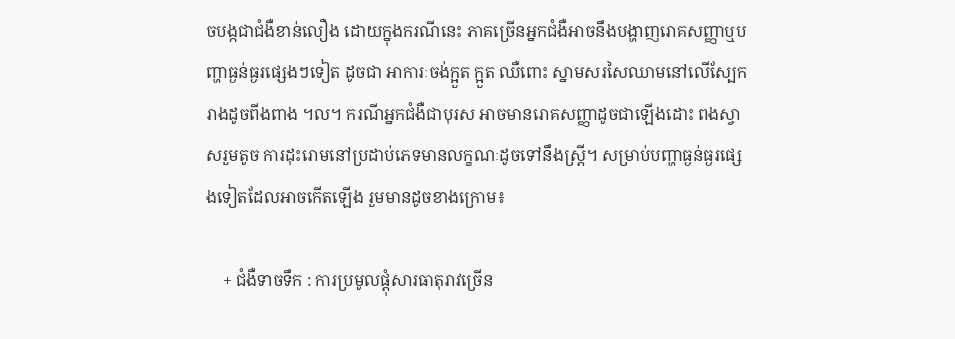ចបង្កជាជំងឺខាន់លឿង ដោយក្នុងករណីនេះ ភាគច្រើនអ្នកជំងឺអាចនឹងបង្ហាញរោគសញ្ញាឬបញ្ហាធ្ងន់ធ្ងរផ្សេងៗទៀត ដូចជា អាការៈចង់ក្អួត ក្អួត ឈឺពោះ ស្នាមសរសៃឈាមនៅលើស្បែករាងដូចពីងពាង ។ល។ ករណីអ្នកជំងឺជាបុរស អាចមានរោគសញ្ញាដូចជាឡើងដោះ ពងស្វាសរួមតូច ការដុះរោមនៅប្រដាប់ភេទមានលក្ខណៈដូចទៅនឹងស្ត្រី។ សម្រាប់បញ្ហាធ្ងន់ធ្ងរផ្សេងទៀតដែលអាចកើតឡើង រួមមានដូចខាងក្រោម៖

    + ជំងឺទាចទឹក : ការប្រមូលផ្ដុំសារធាតុរាវច្រើន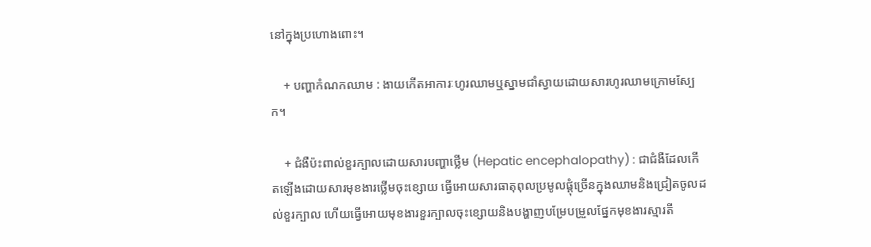នៅក្នុងប្រហោងពោះ។

    + បញ្ហាកំណកឈាម : ងាយកើតអាការៈហូរឈាមឬស្នាមជាំស្វាយដោយសារហូរឈាមក្រោមស្បែក។

    + ជំងឺប៉ះពាល់ខួរក្បាលដោយសារបញ្ហាថ្លើម (Hepatic encephalopathy) : ជាជំងឺដែលកើតឡើងដោយសារមុខងារថ្លើមចុះខ្សោយ ធ្វើអោយសារធាតុពុលប្រមូលផ្ដុំច្រើនក្នុងឈាមនិងជ្រៀតចូលដល់ខួរក្បាល ហើយធ្វើអោយមុខងារខួរក្បាលចុះខ្សោយនិងបង្ហាញបម្រែបម្រួលផ្នែកមុខងារស្មារតី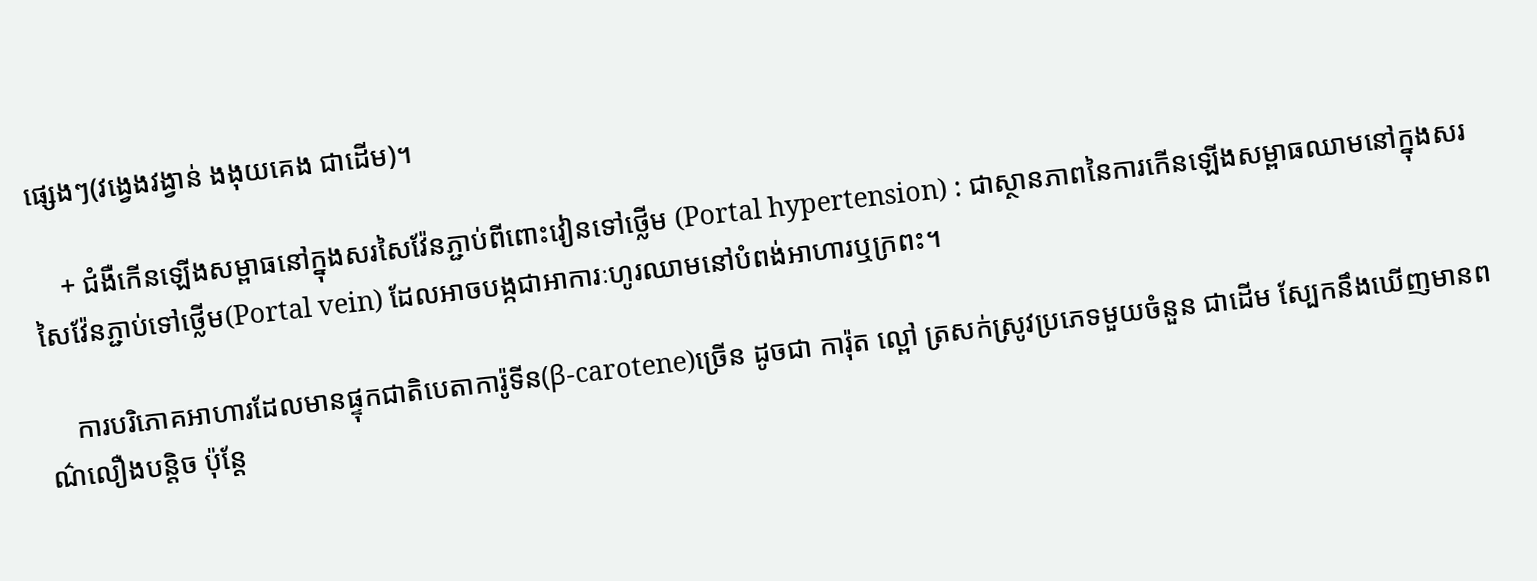ផ្សេងៗ(វង្វេងវង្វាន់ ងងុយគេង ជាដើម)។

    + ជំងឺកើនឡើងសម្ពាធនៅក្នុងសរសៃវ៉ែនភ្ជាប់ពីពោះវៀនទៅថ្លើម (Portal hypertension) : ជាស្ថានភាពនៃការកើនឡើងសម្ពាធឈាមនៅក្នុងសរសៃវ៉ែនភ្ជាប់ទៅថ្លើម(Portal vein) ដែលអាចបង្កជាអាការៈហូរឈាមនៅបំពង់អាហារឬក្រពះ។

    ការបរិភោគអាហារដែលមានផ្ទុកជាតិបេតាការ៉ូទីន(β-carotene)ច្រើន ដូចជា ការ៉ុត ល្ពៅ ត្រសក់ស្រូវប្រភេទមួយចំនួន ជាដើម ស្បែកនឹងឃើញមានពណ៌លឿងបន្តិច ប៉ុន្តែ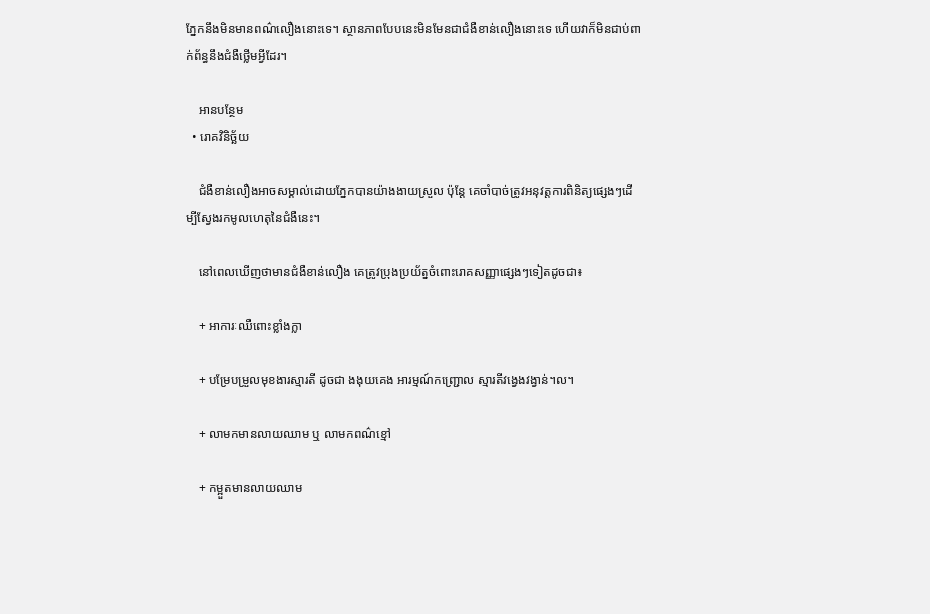ភ្នែកនឹងមិនមានពណ៌លឿងនោះទេ។ ស្ថានភាពបែបនេះមិនមែនជាជំងឺខាន់លឿងនោះទេ ហើយវាក៏មិនជាប់ពាក់ព័ន្ធនឹងជំងឺថ្លើមអ្វីដែរ។

    អានបន្ថែម
  • រោគវិនិច្ឆ័យ

    ជំងឺខាន់លឿងអាចសម្គាល់ដោយភ្នែកបានយ៉ាងងាយស្រួល ប៉ុន្តែ គេចាំបាច់ត្រូវអនុវត្តការពិនិត្យផ្សេងៗដើម្បីស្វែងរកមូលហេតុនៃជំងឺនេះ។

    នៅពេលឃើញថាមានជំងឺខាន់លឿង គេត្រូវប្រុងប្រយ័ត្នចំពោះរោគសញ្ញាផ្សេងៗទៀតដូចជា៖

    + អាការៈឈឺពោះខ្លាំងក្លា

    + បម្រែបម្រួលមុខងារស្មារតី ដូចជា ងងុយគេង អារម្មណ៍កញ្ជ្រោល ស្មារតីវង្វេងវង្វាន់។ល។

    + លាមកមានលាយឈាម ឬ លាមកពណ៌ខ្មៅ

    + កម្អួតមានលាយឈាម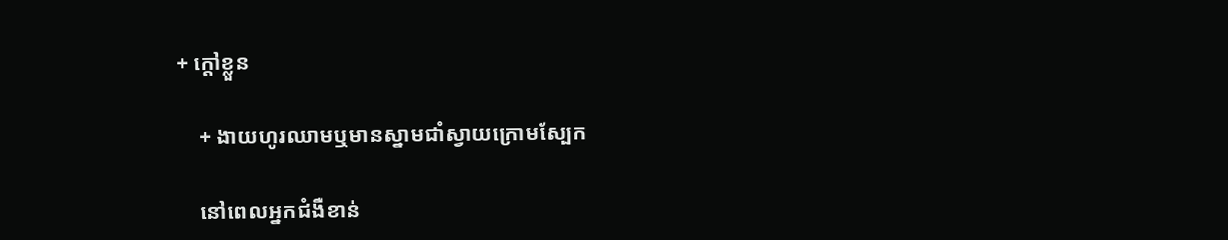+ ក្ដៅខ្លួន

    + ងាយហូរឈាមឬមានស្នាមជាំស្វាយក្រោមស្បែក

    នៅពេលអ្នកជំងឺខាន់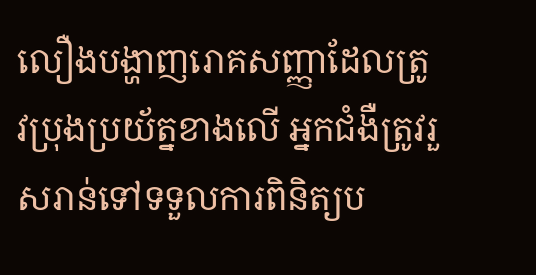លឿងបង្ហាញរោគសញ្ញាដែលត្រូវប្រុងប្រយ័ត្នខាងលើ អ្នកជំងឺត្រូវរួសរាន់ទៅទទួលការពិនិត្យប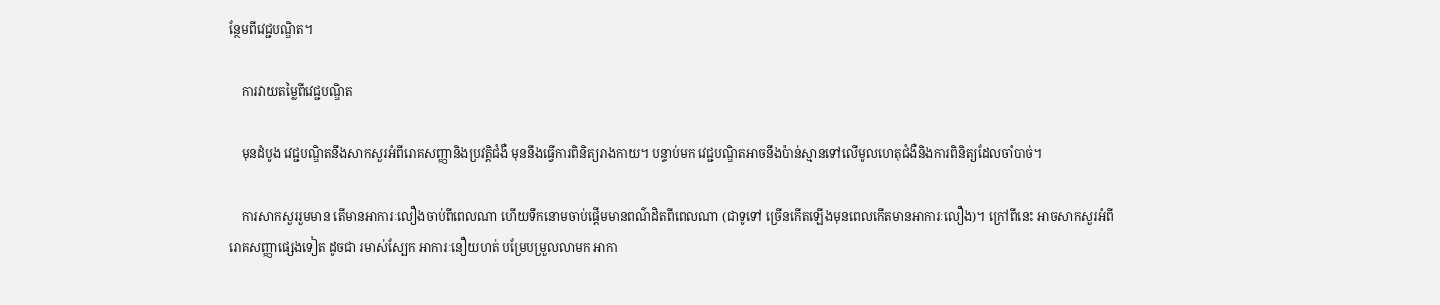ន្ថែមពីវេជ្ជបណ្ឌិត។

    ការវាយតម្លៃពីវេជ្ជបណ្ឌិត

    មុនដំបូង វេជ្ជបណ្ឌិតនឹងសាកសួរអំពីរោគសញ្ញានិងប្រវត្តិជំងឺ មុននឹងធ្វើការពិនិត្យរាងកាយ។ បន្ទាប់មក វេជ្ជបណ្ឌិតអាចនឹងប៉ាន់ស្មានទៅលើមូលហេតុជំងឺនិងការពិនិត្យដែលចាំបាច់។

    ការសាកសួររួមមាន តើមានអាការៈលឿងចាប់ពីពេលណា ហើយទឹកនោមចាប់ផ្ដើមមានពណ៌ដិតពីពេលណា (ជាទូទៅ ច្រើនកើតឡើងមុនពេលកើតមានអាការៈលឿង)។ ក្រៅពីនេះ អាចសាកសួរអំពីរោគសញ្ញាផ្សេងទៀត ដូចជា រមាស់ស្បែក អាការៈនឿយហត់ បម្រែបម្រួលលាមក អាកា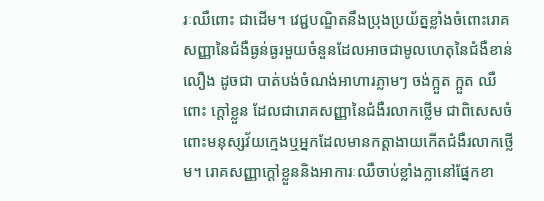រៈឈឺពោះ ជាដើម។ វេជ្ជបណ្ឌិតនឹងប្រុងប្រយ័ត្នខ្លាំងចំពោះរោគសញ្ញានៃជំងឺធ្ងន់ធ្ងរមួយចំនួនដែលអាចជាមូលហេតុនៃជំងឺខាន់លឿង ដូចជា បាត់បង់ចំណង់អាហារភ្លាមៗ ចង់ក្អួត ក្អួត ឈឺពោះ ក្ដៅខ្លួន ដែលជារោគសញ្ញានៃជំងឺរលាកថ្លើម ជាពិសេសចំពោះមនុស្សវ័យក្មេងឬអ្នកដែលមានកត្តាងាយកើតជំងឺរលាកថ្លើម។ រោគសញ្ញាក្ដៅខ្លួននិងអាការៈឈឺចាប់ខ្លាំងក្លានៅផ្នែកខា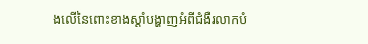ងលើនៃពោះខាងស្ដាំបង្ហាញអំពីជំងឺរលាកបំ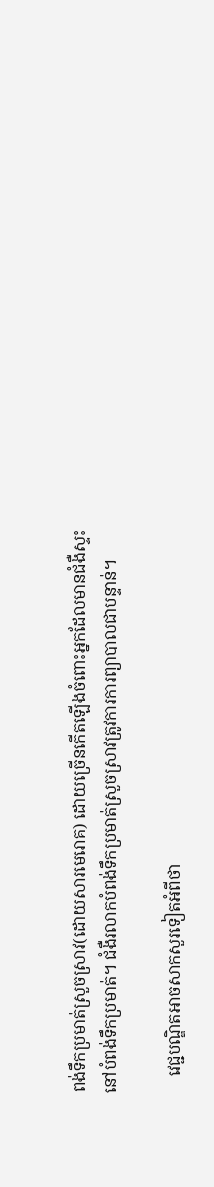ពង់ទឹកប្រមាត់ស្រួចស្រាវ(ដោយសារមេរោគ) ដោយច្រើនកើតឡើងចំពោះអ្នកដែលមានជំងឺស្ទះនៅបំពង់ទឹកប្រមាត់។ ជំងឺរលាកបំពង់ទឹកប្រមាត់ស្រួចស្រាវត្រូវការការព្យាបាលជាបន្ទាន់។

    វេជ្ជបណ្ឌិតអាចសាកសួរទៀតអំពីថា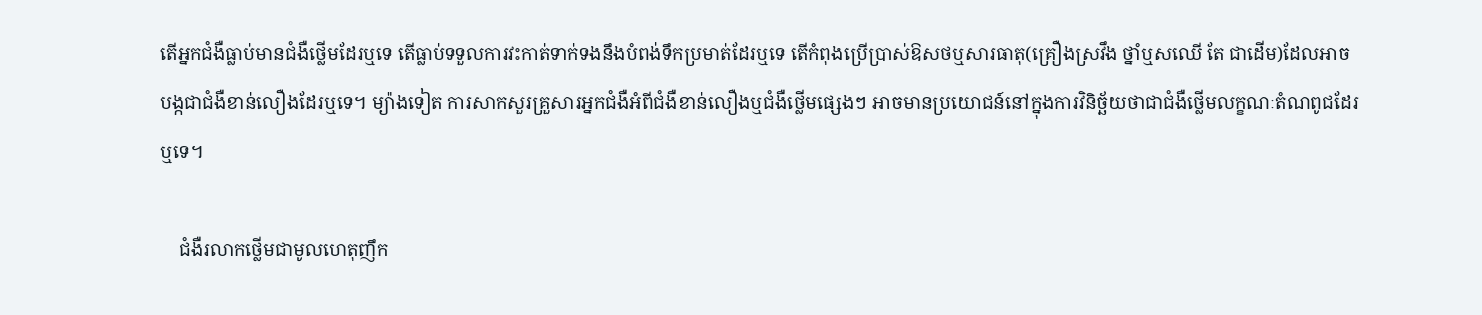តើអ្នកជំងឺធ្លាប់មានជំងឺថ្លើមដែរឬទេ តើធ្លាប់ទទួលការវះកាត់ទាក់ទងនឹងបំពង់ទឹកប្រមាត់ដែរឬទេ តើកំពុងប្រើប្រាស់ឱសថឬសារធាតុ(គ្រឿងស្រវឹង ថ្នាំឬសឈើ តែ ជាដើម)ដែលអាចបង្កជាជំងឺខាន់លឿងដែរឬទេ។ ម្យ៉ាងទៀត ការសាកសួរគ្រួសារអ្នកជំងឺអំពីជំងឺខាន់លឿងឬជំងឺថ្លើមផ្សេងៗ អាចមានប្រយោជន៍នៅក្នុងការវិនិច្ឆ័យថាជាជំងឺថ្លើមលក្ខណៈតំណពូជដែរឬទេ។

    ជំងឺរលាកថ្លើមជាមូលហេតុញឹក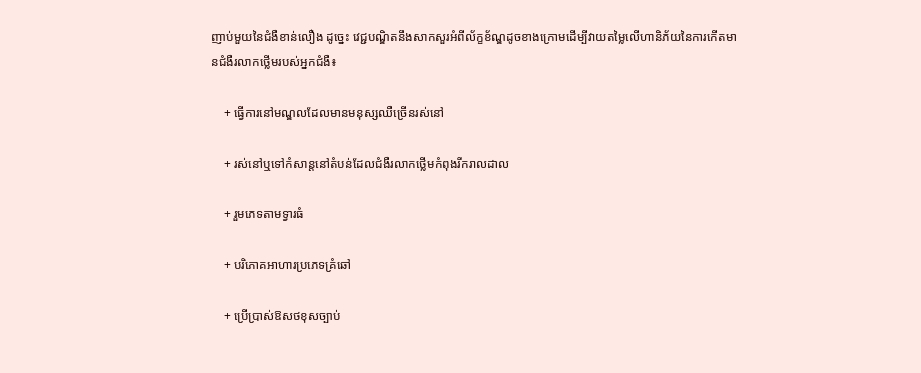ញាប់មួយនៃជំងឺខាន់លឿង ដូច្នេះ វេជ្ជបណ្ឌិតនឹងសាកសួរអំពីល័ក្ខខ័ណ្ឌដូចខាងក្រោមដើម្បីវាយតម្លៃលើហានិភ័យនៃការកើតមានជំងឺរលាកថ្លើមរបស់អ្នកជំងឺ៖

    + ធ្វើការនៅមណ្ឌលដែលមានមនុស្សឈឺច្រើនរស់នៅ

    + រស់នៅឬទៅកំសាន្តនៅតំបន់ដែលជំងឺរលាកថ្លើមកំពុងរីករាលដាល

    + រួមភេទតាមទ្វារធំ

    + បរិភោគអាហារប្រភេទគ្រំឆៅ

    + ប្រើប្រាស់ឱសថខុសច្បាប់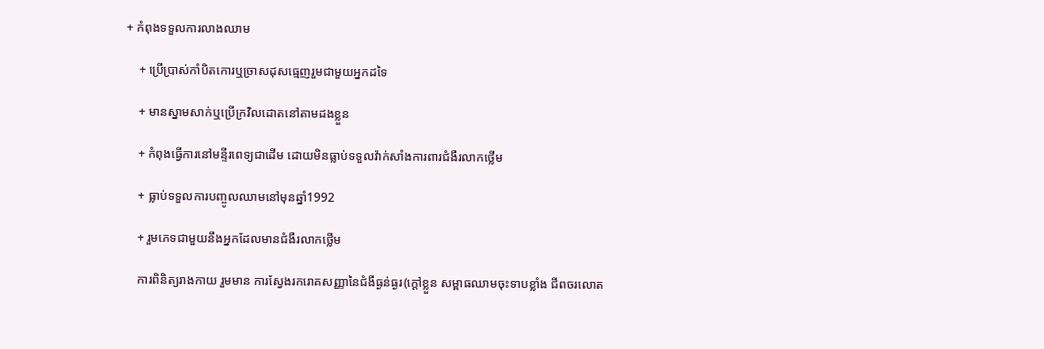+ កំពុងទទួលការលាងឈាម

    + ប្រើប្រាស់កាំបិតកោរឬច្រាសដុសធ្មេញរួមជាមួយអ្នកដទៃ

    + មានស្នាមសាក់ឬប្រើក្រវិលដោតនៅតាមដងខ្លួន

    + កំពុងធ្វើការនៅមន្ទីរពេទ្យជាដើម ដោយមិនធ្លាប់ទទួលវ៉ាក់សាំងការពារជំងឺរលាកថ្លើម

    + ធ្លាប់ទទួលការបញ្ចូលឈាមនៅមុនឆ្នាំ1992

    + រួមភេទជាមួយនឹងអ្នកដែលមានជំងឺរលាកថ្លើម

    ការពិនិត្យរាងកាយ រួមមាន ការស្វែងរករោគសញ្ញានៃជំងឺធ្ងន់ធ្ងរ(ក្ដៅខ្លួន សម្ពាធឈាមចុះទាបខ្លាំង ជីពចរលោត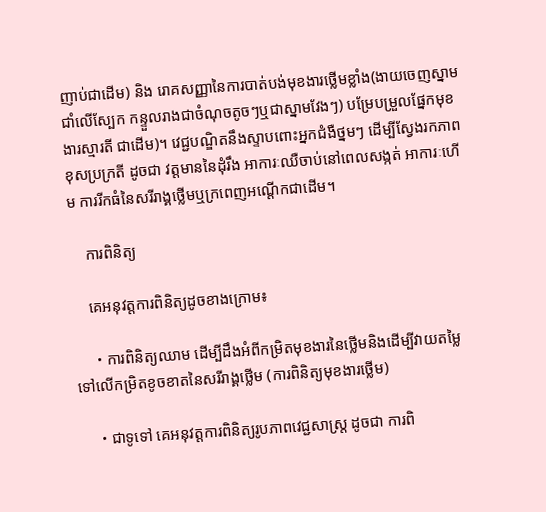ញាប់ជាដើម) និង រោគសញ្ញានៃការបាត់បង់មុខងារថ្លើមខ្លាំង(ងាយចេញស្នាមជាំលើស្បែក កន្ទួលរាងជាចំណុចតូចៗឬជាស្នាមវែងៗ) បម្រែបម្រួលផ្នែកមុខងារស្មារតី ជាដើម)។ វេជ្ជបណ្ឌិតនឹងស្ទាបពោះអ្នកជំងឺថ្នមៗ ដើម្បីស្វែងរកភាពខុសប្រក្រតី ដូចជា វត្តមាននៃដុំរឹង អាការៈឈឺចាប់នៅពេលសង្កត់ អាការៈហើម ការរីកធំនៃសរីរាង្គថ្លើមឬក្រពេញអណ្ដើកជាដើម។

    ការពិនិត្យ

    គេអនុវត្តការពិនិត្យដូចខាងក្រោម៖

    ・ការពិនិត្យឈាម ដើម្បីដឹងអំពីកម្រិតមុខងារនៃថ្លើមនិងដើម្បីវាយតម្លៃទៅលើកម្រិតខូចខាតនៃសរីរាង្គថ្លើម (ការពិនិត្យមុខងារថ្លើម)

    ・ជាទូទៅ គេអនុវត្តការពិនិត្យរូបភាពវេជ្ជសាស្ត្រ ដូចជា ការពិ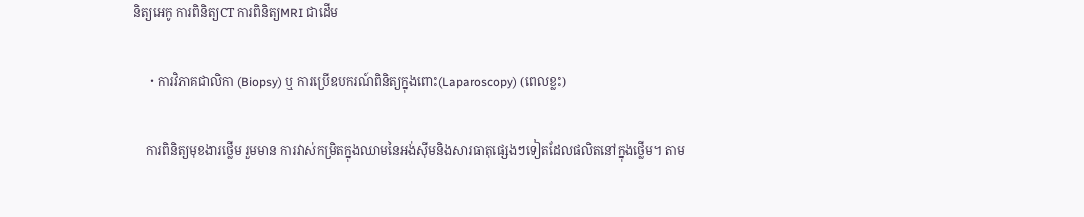និត្យអេកូ ការពិនិត្យCT ការពិនិត្យMRI ជាដើម

    ・ការវិភាគជាលិកា (Biopsy) ឬ ការប្រើឧបករណ៍ពិនិត្យក្នុងពោះ(Laparoscopy) (ពេលខ្លះ)

    ការពិនិត្យមុខងារថ្លើម រួមមាន ការវាស់កម្រិតក្នុងឈាមនៃអង់ស៊ីមនិងសារធាតុផ្សេងៗទៀតដែលផលិតនៅក្នុងថ្លើម។ តាម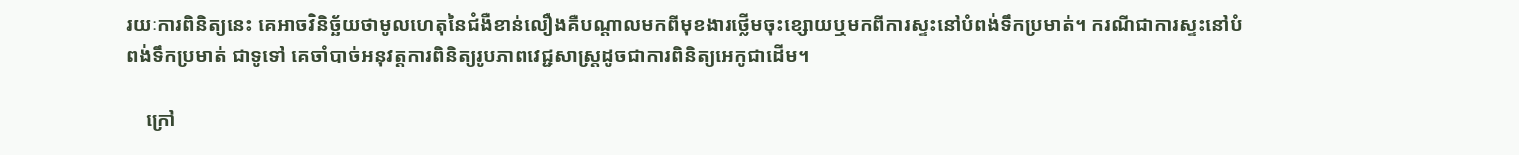រយៈការពិនិត្យនេះ គេអាចវិនិច្ឆ័យថាមូលហេតុនៃជំងឺខាន់លឿងគឺបណ្ដាលមកពីមុខងារថ្លើមចុះខ្សោយឬមកពីការស្ទះនៅបំពង់ទឹកប្រមាត់។ ករណីជាការស្ទះនៅបំពង់ទឹកប្រមាត់ ជាទូទៅ គេចាំបាច់អនុវត្តការពិនិត្យរូបភាពវេជ្ជសាស្ត្រដូចជាការពិនិត្យអេកូជាដើម។

    ក្រៅ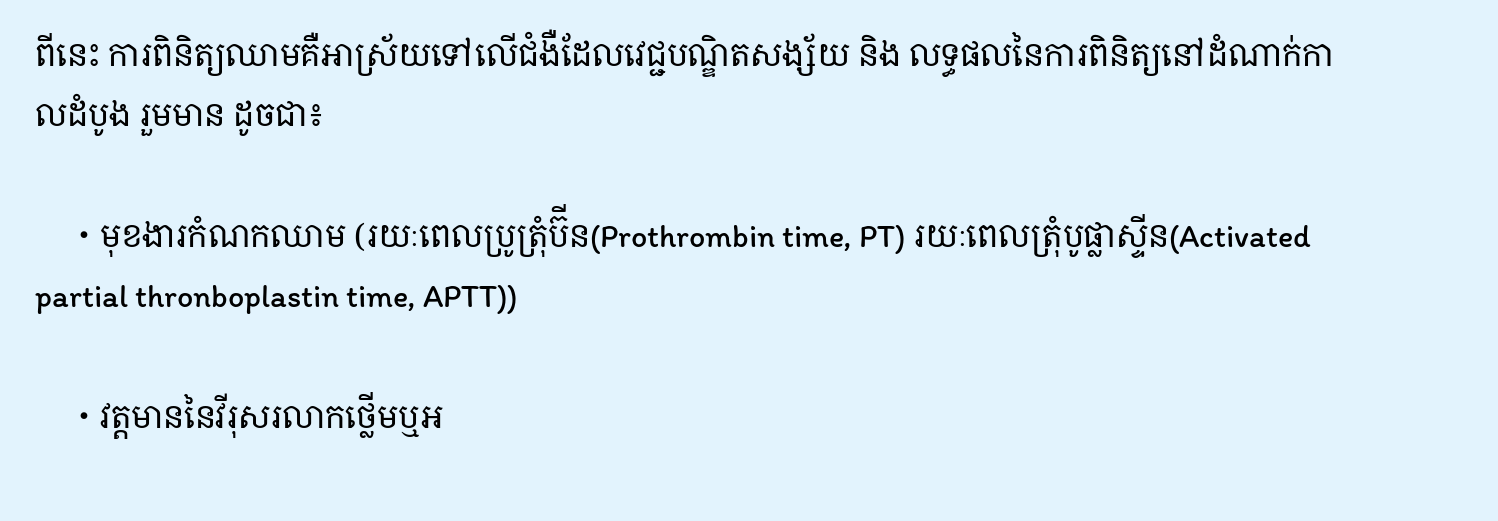ពីនេះ ការពិនិត្យឈាមគឺអាស្រ័យទៅលើជំងឺដែលវេជ្ជបណ្ឌិតសង្ស័យ និង លទ្ធផលនៃការពិនិត្យនៅដំណាក់កាលដំបូង រួមមាន ដូចជា៖

    ・មុខងារកំណកឈាម (រយៈពេលប្រូត្រុំប៊ីន(Prothrombin time, PT) រយៈពេលត្រុំបូផ្លាស្ទីន(Activated partial thronboplastin time, APTT))

    ・វត្តមាននៃវីរុសរលាកថ្លើមឬអ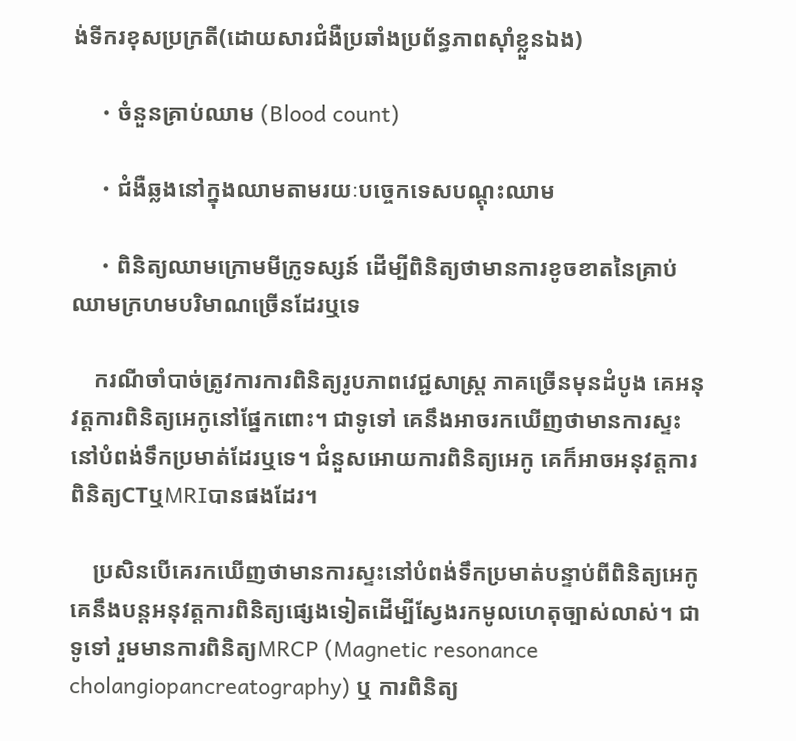ង់ទីករខុសប្រក្រតី(ដោយសារជំងឺប្រឆាំងប្រព័ន្ធភាពស៊ាំខ្លួនឯង)

    ・ចំនួនគ្រាប់ឈាម (Blood count)

    ・ជំងឺឆ្លងនៅក្នុងឈាមតាមរយៈបច្ចេកទេសបណ្ដុះឈាម

    ・ពិនិត្យឈាមក្រោមមីក្រូទស្សន៍ ដើម្បីពិនិត្យថាមានការខូចខាតនៃគ្រាប់ឈាមក្រហមបរិមាណច្រើនដែរឬទេ

    ករណីចាំបាច់ត្រូវការការពិនិត្យរូបភាពវេជ្ជសាស្ត្រ ភាគច្រើនមុនដំបូង គេអនុវត្តការពិនិត្យអេកូនៅផ្នែកពោះ។ ជាទូទៅ គេនឹងអាចរកឃើញថាមានការស្ទះនៅបំពង់ទឹកប្រមាត់ដែរឬទេ។ ជំនួសអោយការពិនិត្យអេកូ គេក៏អាចអនុវត្តការពិនិត្យCTឬMRIបានផងដែរ។

    ប្រសិនបើគេរកឃើញថាមានការស្ទះនៅបំពង់ទឹកប្រមាត់បន្ទាប់ពីពិនិត្យអេកូ គេនឹងបន្តអនុវត្តការពិនិត្យផ្សេងទៀតដើម្បីស្វែងរកមូលហេតុច្បាស់លាស់។ ជាទូទៅ រួមមានការពិនិត្យMRCP (Magnetic resonance cholangiopancreatography) ឬ ការពិនិត្យ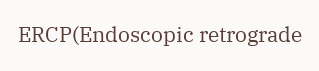ERCP(Endoscopic retrograde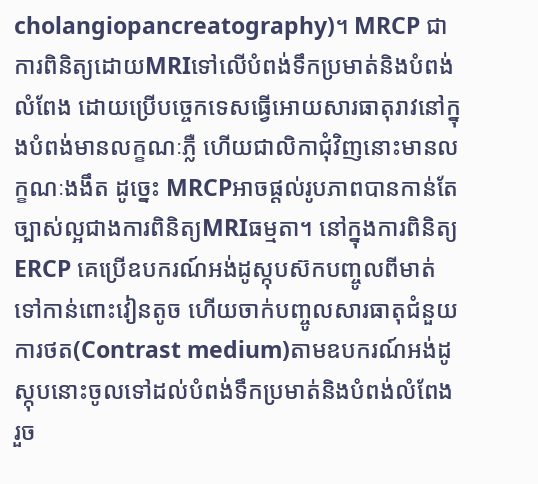cholangiopancreatography)។ MRCP ជាការពិនិត្យដោយMRIទៅលើបំពង់ទឹកប្រមាត់និងបំពង់លំពែង ដោយប្រើបច្ចេកទេសធ្វើអោយសារធាតុរាវនៅក្នុងបំពង់មានលក្ខណៈភ្លឺ ហើយជាលិកាជុំវិញនោះមានលក្ខណៈងងឹត ដូច្នេះ MRCPអាចផ្ដល់រូបភាពបានកាន់តែច្បាស់ល្អជាងការពិនិត្យMRIធម្មតា។ នៅក្នុងការពិនិត្យERCP គេប្រើឧបករណ៍អង់ដូស្កុបស៊កបញ្ចូលពីមាត់ទៅកាន់ពោះវៀនតូច ហើយចាក់បញ្ចូលសារធាតុជំនួយការថត(Contrast medium)តាមឧបករណ៍អង់ដូស្កុបនោះចូលទៅដល់បំពង់ទឹកប្រមាត់និងបំពង់លំពែង រួច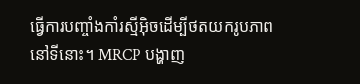ធ្វើការបញ្ចាំងកាំរស្មីអ៊ិចដើម្បីថតយករូបភាពនៅទីនោះ។ MRCP បង្ហាញ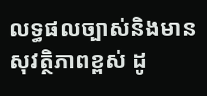លទ្ធផលច្បាស់និងមានសុវត្ថិភាពខ្ពស់ ដូ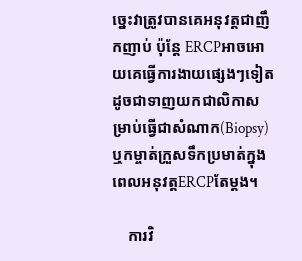ច្នេះវាត្រូវបានគេអនុវត្តជាញឹកញាប់ ប៉ុន្តែ ERCPអាចអោយគេធ្វើការងាយផ្សេងៗទៀតដូចជាទាញយកជាលិកាសម្រាប់ធ្វើជាសំណាក(Biopsy)ឬកម្ចាត់ក្រួសទឹកប្រមាត់ក្នុងពេលអនុវត្តERCPតែម្ដង។

    ការវិ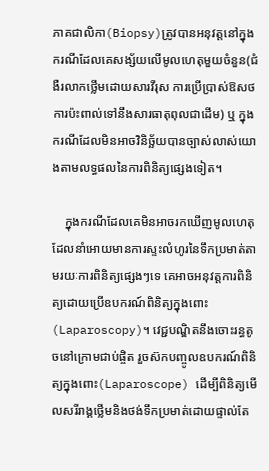ភាគជាលិកា(Biopsy)ត្រូវបានអនុវត្តនៅក្នុងករណីដែលគេសង្ស័យលើមូលហេតុមួយចំនួន(ជំងឺរលាកថ្លើមដោយសារវីរុស ការប្រើប្រាស់ឱសថ ការប៉ះពាល់ទៅនឹងសារធាតុពុលជាដើម) ឬ ក្នុងករណីដែលមិនអាចវិនិច្ឆ័យបានច្បាស់លាស់យោងតាមលទ្ធផលនៃការពិនិត្យផ្សេងទៀត។

    ក្នុងករណីដែលគេមិនអាចរកឃើញមូលហេតុដែលនាំអោយមានការស្ទះលំហូរនៃទឹកប្រមាត់តាមរយៈការពិនិត្យផ្សេងៗទេ គេអាចអនុវត្តការពិនិត្យដោយប្រើឧបករណ៍ពិនិត្យក្នុងពោះ(Laparoscopy)។ វេជ្ជបណ្ឌិតនឹងចោះរន្ធតូចនៅក្រោមជាប់ផ្ចិត រួចស៊កបញ្ចូលឧបករណ៍ពិនិត្យក្នុងពោះ(Laparoscope) ដើម្បីពិនិត្យមើលសរីរាង្គថ្លើមនិងថង់ទឹកប្រមាត់ដោយផ្ទាល់តែ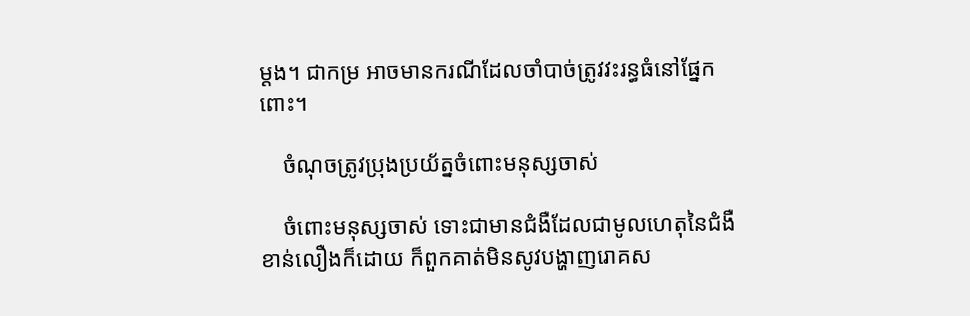ម្ដង។ ជាកម្រ អាចមានករណីដែលចាំបាច់ត្រូវវះរន្ធធំនៅផ្នែកពោះ។

    ចំណុចត្រូវប្រុងប្រយ័ត្នចំពោះមនុស្សចាស់

    ចំពោះមនុស្សចាស់ ទោះជាមានជំងឺដែលជាមូលហេតុនៃជំងឺខាន់លឿងក៏ដោយ ក៏ពួកគាត់មិនសូវបង្ហាញរោគស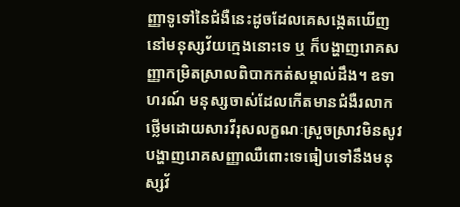ញ្ញាទូទៅនៃជំងឺនេះដូចដែលគេសង្កេតឃើញនៅមនុស្សវ័យក្មេងនោះទេ ឬ ក៏បង្ហាញរោគសញ្ញាកម្រិតស្រាលពិបាកកត់សម្គាល់ដឹង។ ឧទាហរណ៍ មនុស្សចាស់ដែលកើតមានជំងឺរលាកថ្លើមដោយសារវីរុសលក្ខណៈស្រួចស្រាវមិនសូវបង្ហាញរោគសញ្ញាឈឺពោះទេធៀបទៅនឹងមនុស្សវ័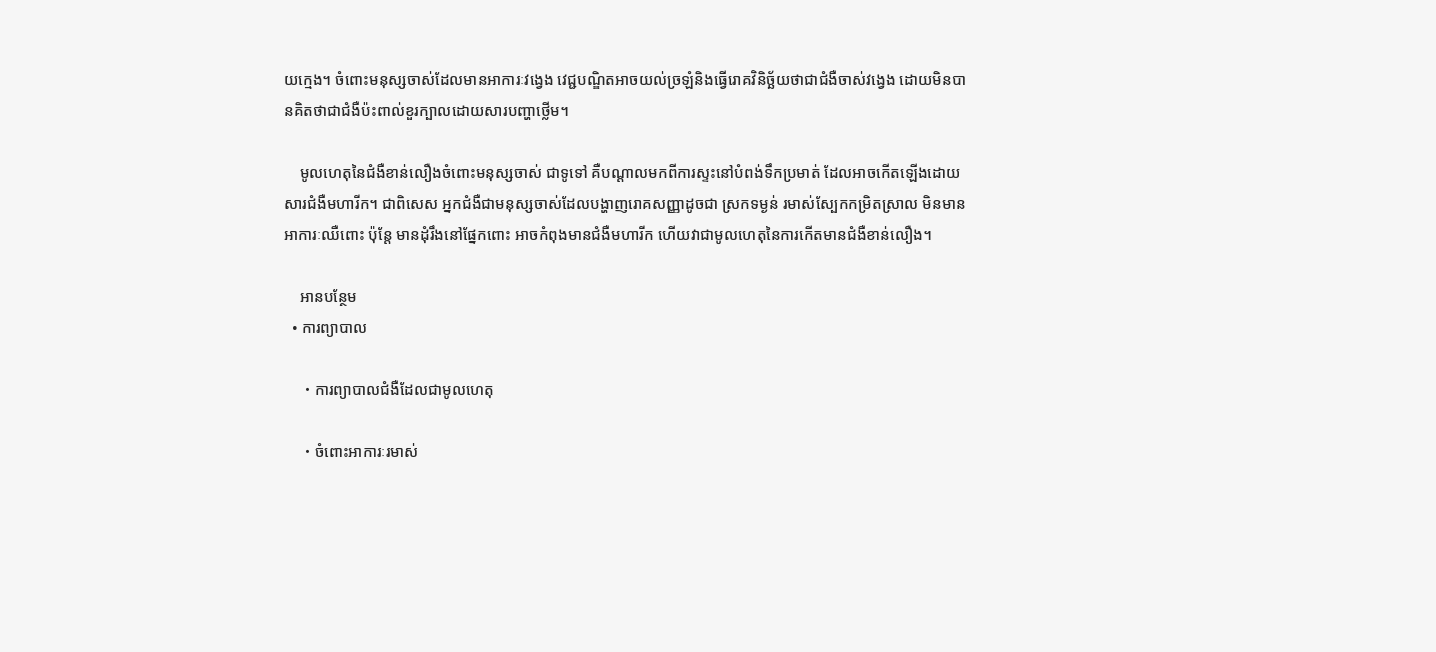យក្មេង។ ចំពោះមនុស្សចាស់ដែលមានអាការៈវង្វេង វេជ្ជបណ្ឌិតអាចយល់ច្រឡំនិងធ្វើរោគវិនិច្ឆ័យថាជាជំងឺចាស់វង្វេង ដោយមិនបានគិតថាជាជំងឺប៉ះពាល់ខួរក្បាលដោយសារបញ្ហាថ្លើម។

    មូលហេតុនៃជំងឺខាន់លឿងចំពោះមនុស្សចាស់ ជាទូទៅ គឺបណ្ដាលមកពីការស្ទះនៅបំពង់ទឹកប្រមាត់ ដែលអាចកើតឡើងដោយសារជំងឺមហារីក។ ជាពិសេស អ្នកជំងឺជាមនុស្សចាស់ដែលបង្ហាញរោគសញ្ញាដូចជា ស្រកទម្ងន់ រមាស់ស្បែកកម្រិតស្រាល មិនមានអាការៈឈឺពោះ ប៉ុន្តែ មានដុំរឹងនៅផ្នែកពោះ អាចកំពុងមានជំងឺមហារីក ហើយវាជាមូលហេតុនៃការកើតមានជំងឺខាន់លឿង។

    អានបន្ថែម
  • ការព្យាបាល

    ・ការព្យាបាលជំងឺដែលជាមូលហេតុ

    ・ចំពោះអាការៈរមាស់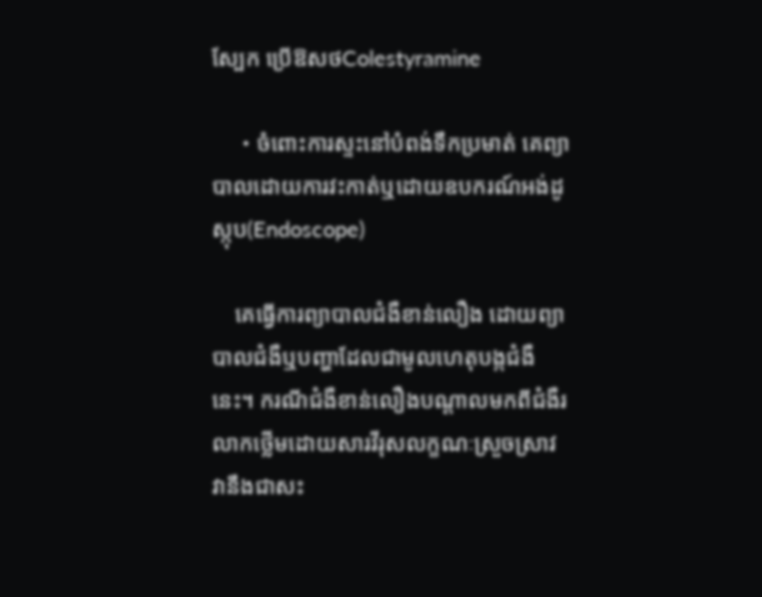ស្បែក ប្រើឱសថColestyramine

    ・ចំពោះការស្ទះនៅបំពង់ទឹកប្រមាត់ គេព្យាបាលដោយការវះកាត់ឬដោយឧបករណ៍អង់ដូស្កុប(Endoscope)

    គេធ្វើការព្យាបាលជំងឺខាន់លឿង ដោយព្យាបាលជំងឺឬបញ្ហាដែលជាមូលហេតុបង្កជំងឺនេះ។ ករណីជំងឺខាន់លឿងបណ្ដាលមកពីជំងឺរលាកថ្លើមដោយសារវីរុសលក្ខណៈស្រួចស្រាវ វានឹងជាសះ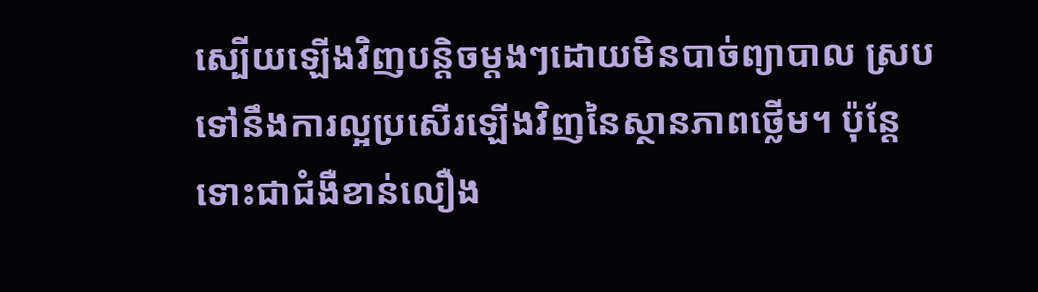ស្បើយឡើងវិញបន្តិចម្ដងៗដោយមិនបាច់ព្យាបាល ស្របទៅនឹងការល្អប្រសើរឡើងវិញនៃស្ថានភាពថ្លើម។ ប៉ុន្តែ ទោះជាជំងឺខាន់លឿង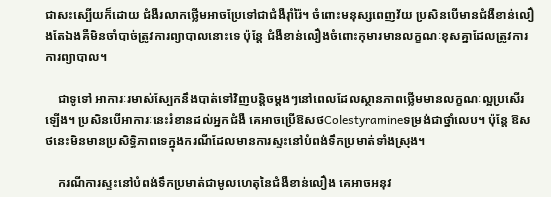ជាសះស្បើយក៏ដោយ ជំងឺរលាកថ្លើមអាចប្រែទៅជាជំងឺរ៉ាំរ៉ៃ។ ចំពោះមនុស្សពេញវ័យ ប្រសិនបើមានជំងឺខាន់លឿងតែឯងគឺមិនចាំបាច់ត្រូវការព្យាបាលនោះទេ ប៉ុន្តែ ជំងឺខាន់លឿងចំពោះកុមារមានលក្ខណៈខុសគ្នាដែលត្រូវការការព្យាបាល។

    ជាទូទៅ អាការៈរមាស់ស្បែកនឹងបាត់ទៅវិញបន្តិចម្ដងៗនៅពេលដែលស្ថានភាពថ្លើមមានលក្ខណៈល្អប្រសើរឡើង។ ប្រសិនបើអាការៈនេះរំខានដល់អ្នកជំងឺ គេអាចប្រើឱសថColestyramineទម្រង់ជាថ្នាំលេប។ ប៉ុន្តែ ឱសថនេះមិនមានប្រសិទ្ធិភាពទេក្នុងករណីដែលមានការស្ទះនៅបំពង់ទឹកប្រមាត់ទាំងស្រុង។

    ករណីការស្ទះនៅបំពង់ទឹកប្រមាត់ជាមូលហេតុនៃជំងឺខាន់លឿង គេអាចអនុវ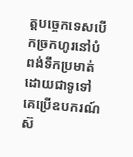ត្តបច្ចេកទេសបើកច្រកហូរនៅបំពង់ទឹកប្រមាត់ ដោយជាទូទៅ គេប្រើឧបករណ៍ស៊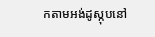កតាមអង់ដូស្កុបនៅ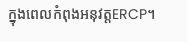ក្នុងពេលកំពុងអនុវត្តERCP។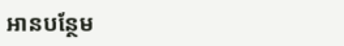អានបន្ថែម